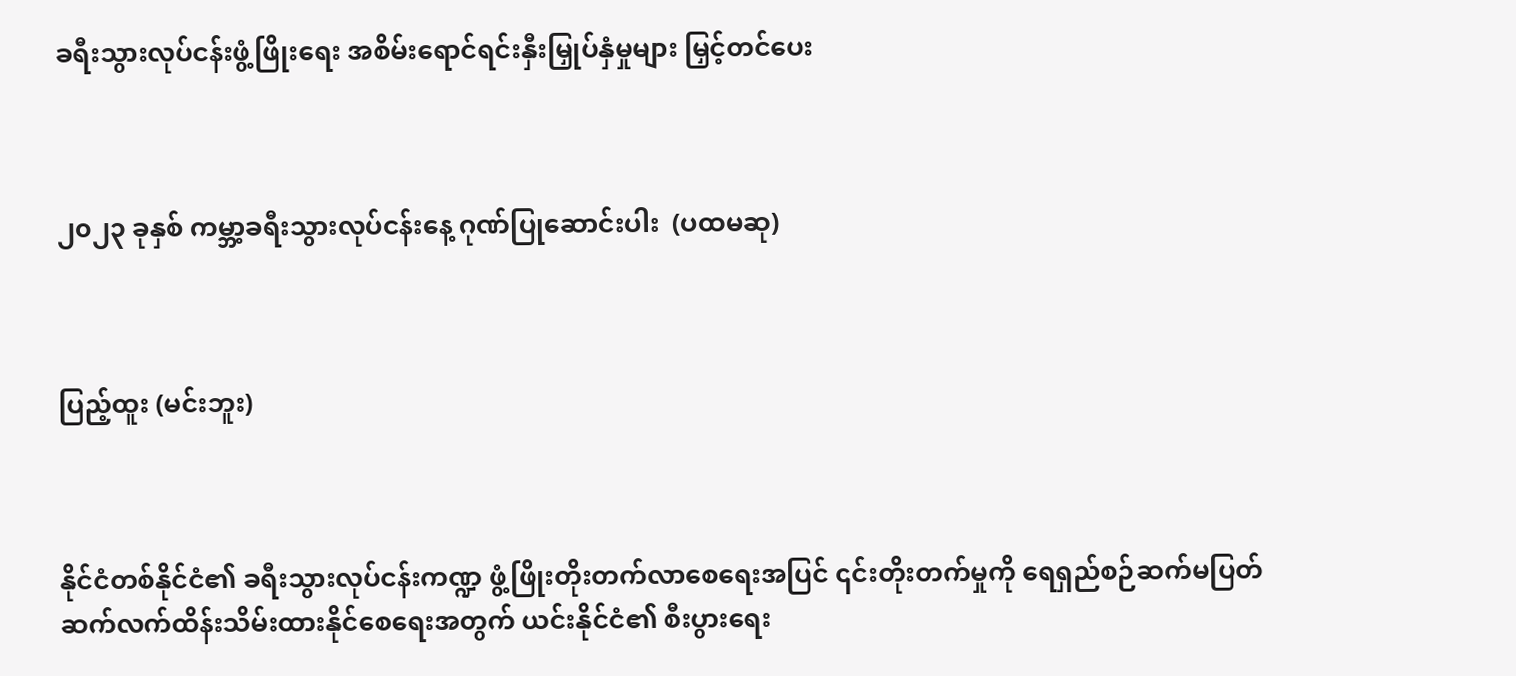ခရီးသွားလုပ်ငန်းဖွံ့ဖြိုးရေး အစိမ်းရောင်ရင်းနှီးမြှုပ်နှံမှုများ မြှင့်တင်ပေး



၂၀၂၃ ခုနှစ် ကမ္ဘာ့ခရီးသွားလုပ်ငန်းနေ့ ဂုဏ်ပြုဆောင်းပါး  (ပထမဆု)



ပြည့်ထူး (မင်းဘူး)



နိုင်ငံတစ်နိုင်ငံ၏ ခရီးသွားလုပ်ငန်းကဏ္ဍ ဖွံ့ဖြိုးတိုးတက်လာစေရေးအပြင် ၎င်းတိုးတက်မှုကို ရေရှည်စဉ်ဆက်မပြတ် ဆက်လက်ထိန်းသိမ်းထားနိုင်စေရေးအတွက် ယင်းနိုင်ငံ၏ စီးပွားရေး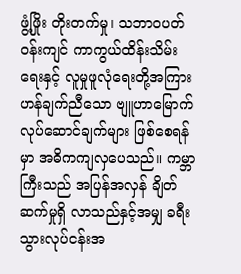ဖွံ့ဖြိုး တိုးတက်မှု၊ သဘာဝပတ်ဝန်းကျင် ကာကွယ်ထိန်းသိမ်းရေးနှင့် လူမှုဖူလုံရေးတို့အကြား ဟန်ချက်ညီသော ဗျူဟာမြောက် လုပ်ဆောင်ချက်များ ဖြစ်စေရန်မှာ အဓိကကျလှပေသည်။ ကမ္ဘာကြီးသည် အပြန်အလှန် ချိတ်ဆက်မှုရှိ လာသည်နှင့်အမျှ ခရီးသွားလုပ်ငန်းအ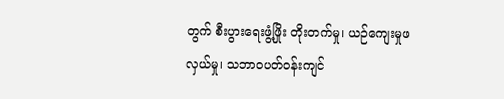တွက် စီးပွားရေးဖွံ့ဖြိုး တိုးတက်မှု၊ ယဉ်ကျေးမှုဖလှယ်မှု၊ သဘာဝပတ်ဝန်းကျင်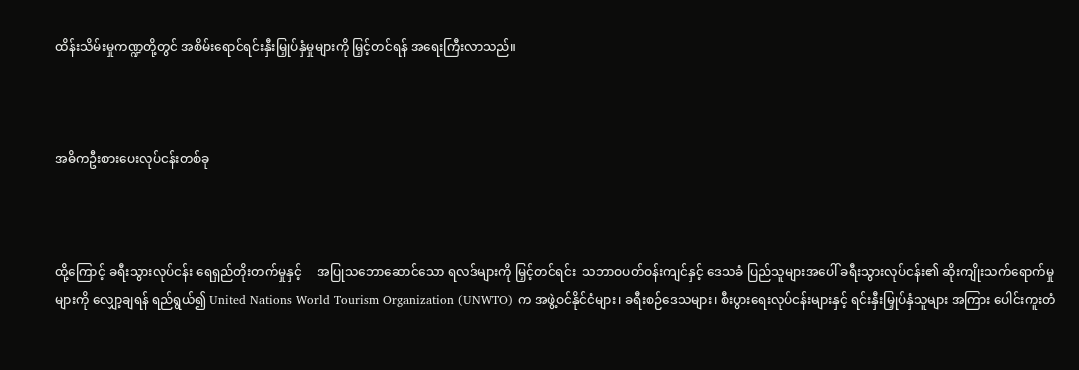ထိန်းသိမ်းမှုကဏ္ဍတို့တွင် အစိမ်းရောင်ရင်းနှီးမြှုပ်နှံမှုများကို မြှင့်တင်ရန် အရေးကြီးလာသည်။



အဓိကဦးစားပေးလုပ်ငန်းတစ်ခု



ထို့ကြောင့် ခရီးသွားလုပ်ငန်း ရေရှည်တိုးတက်မှုနှင့်     အပြုသဘောဆောင်သော ရလဒ်များကို မြှင့်တင်ရင်း  သဘာဝပတ်ဝန်းကျင်နှင့် ဒေသခံ ပြည်သူများအပေါ် ခရီးသွားလုပ်ငန်း၏ ဆိုးကျိုးသက်ရောက်မှုများကို လျှော့ချရန် ရည်ရွယ်၍ United Nations World Tourism Organization (UNWTO) က အဖွဲ့ဝင်နိုင်ငံများ၊ ခရီးစဉ်ဒေသများ၊ စီးပွားရေးလုပ်ငန်းများနှင့် ရင်းနှီးမြှုပ်နှံသူများ အကြား ပေါင်းကူးတံ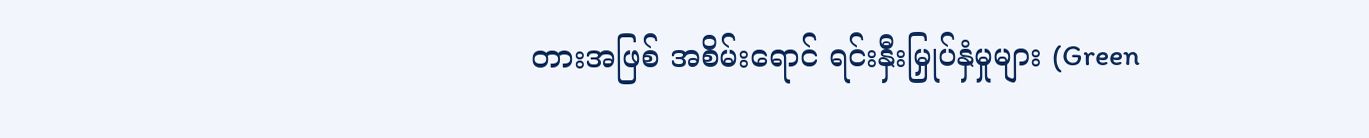တားအဖြစ် အစိမ်းရောင် ရင်းနှီးမြှုပ်နှံမှုများ (Green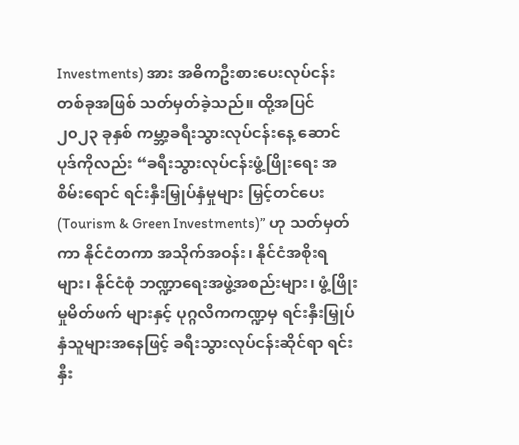Investments) အား အဓိကဦးစားပေးလုပ်ငန်းတစ်ခုအဖြစ် သတ်မှတ်ခဲ့သည်။ ထို့အပြင် ၂၀၂၃ ခုနှစ် ကမ္ဘာ့ခရီးသွားလုပ်ငန်းနေ့ ဆောင်ပုဒ်ကိုလည်း “ခရီးသွားလုပ်ငန်းဖွံ့ဖြိုးရေး အစိမ်းရောင် ရင်းနှီးမြှုပ်နှံမှုများ မြှင့်တင်ပေး (Tourism & Green Investments)” ဟု သတ်မှတ်ကာ နိုင်ငံတကာ အသိုက်အဝန်း၊ နိုင်ငံအစိုးရများ၊ နိုင်ငံစုံ ဘဏ္ဍာရေးအဖွဲ့အစည်းများ၊ ဖွံ့ဖြိုးမှုမိတ်ဖက် များနှင့် ပုဂ္ဂလိကကဏ္ဍမှ ရင်းနှီးမြှုပ်နှံသူများအနေဖြင့် ခရီးသွားလုပ်ငန်းဆိုင်ရာ ရင်းနှီး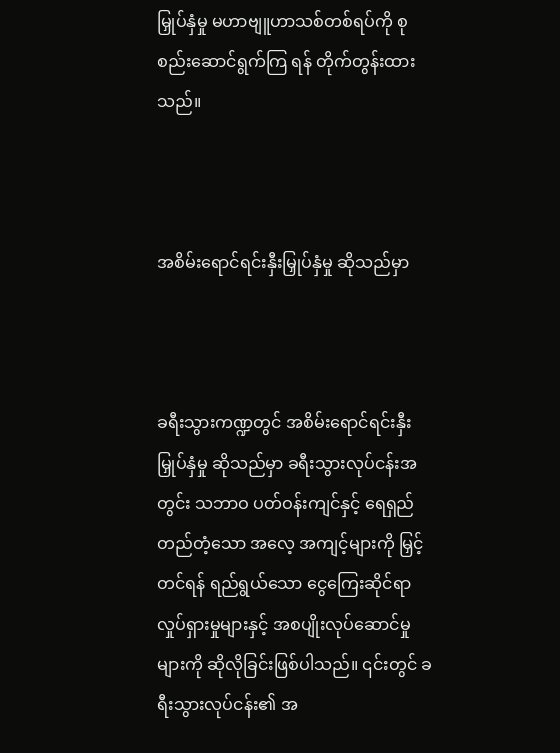မြှုပ်နှံမှု မဟာဗျူဟာသစ်တစ်ရပ်ကို စုစည်းဆောင်ရွက်ကြ ရန် တိုက်တွန်းထားသည်။



အစိမ်းရောင်ရင်းနှီးမြှုပ်နှံမှု ဆိုသည်မှာ



ခရီးသွားကဏ္ဍတွင် အစိမ်းရောင်ရင်းနှီးမြှုပ်နှံမှု ဆိုသည်မှာ ခရီးသွားလုပ်ငန်းအတွင်း သဘာဝ ပတ်ဝန်းကျင်နှင့် ရေရှည်တည်တံ့သော အလေ့ အကျင့်များကို မြှင့်တင်ရန် ရည်ရွယ်သော ငွေကြေးဆိုင်ရာ လှုပ်ရှားမှုများနှင့် အစပျိုးလုပ်ဆောင်မှုများကို ဆိုလိုခြင်းဖြစ်ပါသည်။ ၎င်းတွင် ခရီးသွားလုပ်ငန်း၏ အ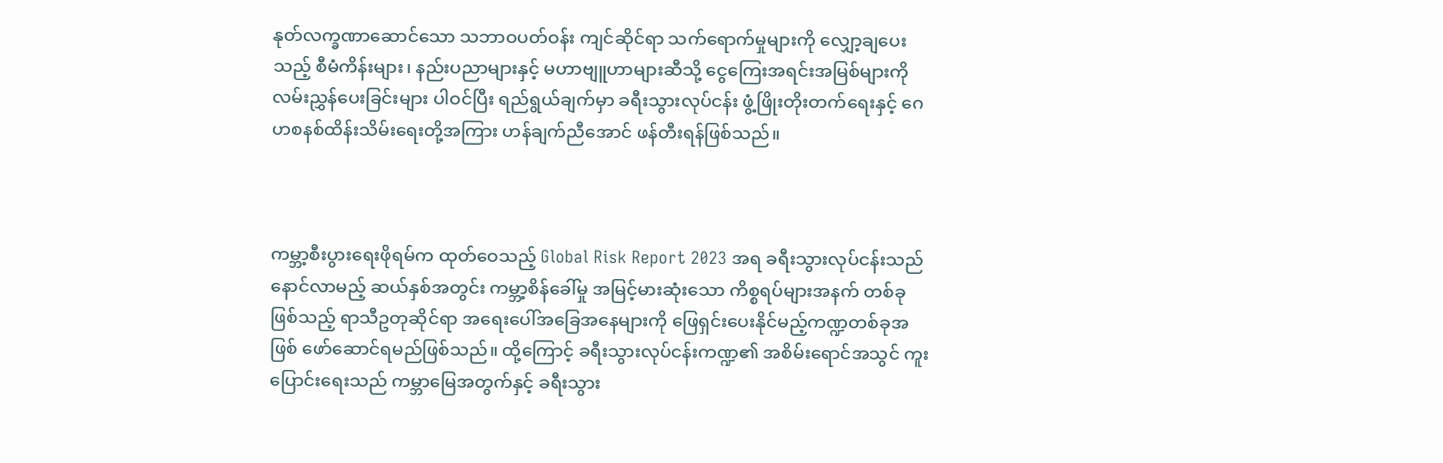နုတ်လက္ခဏာဆောင်သော သဘာဝပတ်ဝန်း ကျင်ဆိုင်ရာ သက်ရောက်မှုများကို လျှော့ချပေးသည့် စီမံကိန်းများ၊ နည်းပညာများနှင့် မဟာဗျူဟာများဆီသို့ ငွေကြေးအရင်းအမြစ်များကို လမ်းညွှန်ပေးခြင်းများ ပါဝင်ပြီး ရည်ရွယ်ချက်မှာ ခရီးသွားလုပ်ငန်း ဖွံ့ဖြိုးတိုးတက်ရေးနှင့် ဂေဟစနစ်ထိန်းသိမ်းရေးတို့အကြား ဟန်ချက်ညီအောင် ဖန်တီးရန်ဖြစ်သည်။



ကမ္ဘာ့စီးပွားရေးဖိုရမ်က ထုတ်ဝေသည့် Global Risk Report 2023 အရ ခရီးသွားလုပ်ငန်းသည် နောင်လာမည့် ဆယ်နှစ်အတွင်း ကမ္ဘာ့စိန်ခေါ်မှု အမြင့်မားဆုံးသော ကိစ္စရပ်များအနက် တစ်ခုဖြစ်သည့် ရာသီဥတုဆိုင်ရာ အ‌ရေးပေါ်အခြေအနေများကို ဖြေရှင်းပေးနိုင်မည့်ကဏ္ဍတစ်ခုအဖြစ် ဖော်ဆောင်ရမည်ဖြစ်သည်။ ထို့ကြောင့် ခရီးသွားလုပ်ငန်းကဏ္ဍ၏ အစိမ်း‌ရောင်အသွင် ကူးပြောင်းရေးသည် ကမ္ဘာမြေအတွက်နှင့် ခရီးသွား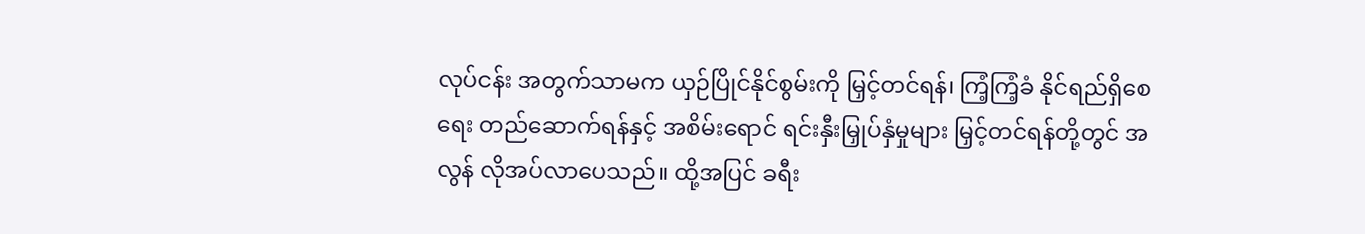လုပ်ငန်း အတွက်သာမက ယှဉ်ပြိုင်နိုင်စွမ်းကို မြှင့်တင်ရန်၊ ကြံ့ကြံ့ခံ နိုင်ရည်ရှိစေရေး တည်ဆောက်ရန်နှင့် အစိမ်းရောင် ရင်းနှီးမြှုပ်နှံမှုများ မြှင့်တင်ရန်တို့တွင် အလွန် လိုအပ်လာပေသည်။ ထို့အပြင် ခရီး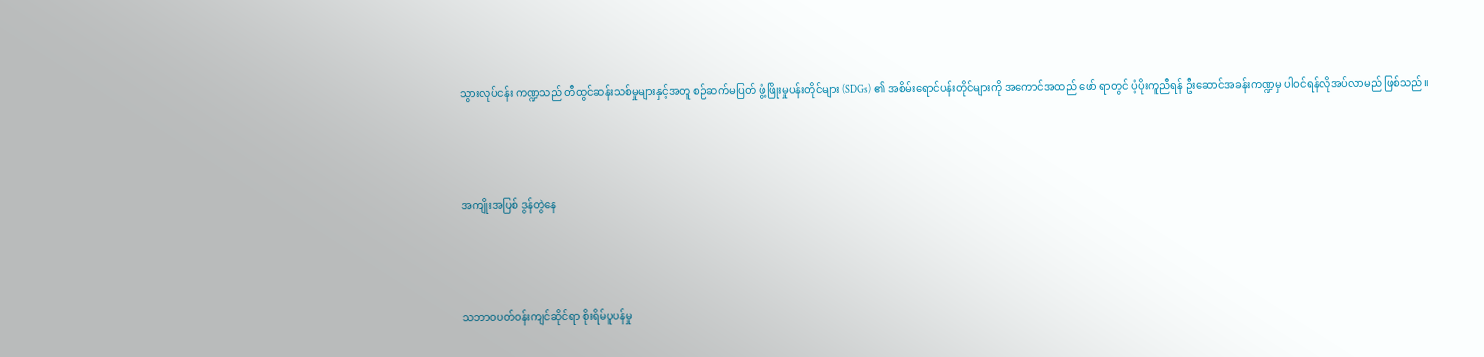သွားလုပ်ငန်း ကဏ္ဍသည် တီထွင်ဆန်းသစ်မှုများနှင့်အတူ စဉ်ဆက်မပြတ် ဖွံ့ဖြိုးမှုပန်းတိုင်များ (SDGs) ၏ အစိမ်းရောင်ပန်းတိုင်များကို အကောင်အထည် ဖော် ရာတွင် ပံ့ပိုးကူညီရန် ဦးဆောင်အခန်းကဏ္ဍမှ ပါဝင်ရန်လိုအပ်လာမည် ဖြစ်သည်။



အကျိုးအပြစ် ဒွန်တွဲနေ



သဘာဝပတ်ဝန်းကျင်ဆိုင်ရာ စိုးရိမ်ပူပန်မှု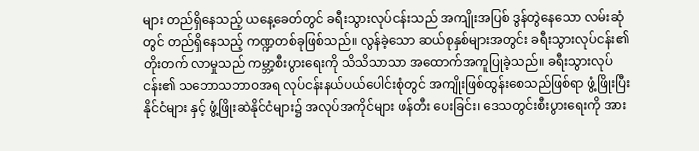များ တည်ရှိနေသည့် ယနေ့ခေတ်တွင် ခရီးသွားလုပ်ငန်းသည် အကျိုးအပြစ် ဒွန်တွဲနေသော လမ်းဆုံတွင် တည်ရှိနေသည့် ကဏ္ဍတစ်ခုဖြစ်သည်။ လွန်ခဲ့သော ဆယ်စုနှစ်များအတွင်း ခရီးသွားလုပ်ငန်း၏ တိုးတက် လာမှုသည် ကမ္ဘာ့စီးပွားရေးကို သိသိသာသာ အထောက်အကူပြုခဲ့သည်။ ခရီးသွားလုပ်ငန်း၏ သဘောသဘာဝအရ လုပ်ငန်းနယ်ပယ်ပေါင်းစုံတွင် အကျိုးဖြစ်ထွန်းစေသည်ဖြစ်ရာ ဖွံ့ဖြိုးပြီးနိုင်ငံများ နှင့် ဖွံ့ဖြိုးဆဲနိုင်ငံများ၌ အလုပ်အကိုင်များ ဖန်တီး ပေးခြင်း၊ ဒေသတွင်းစီးပွားရေးကို အား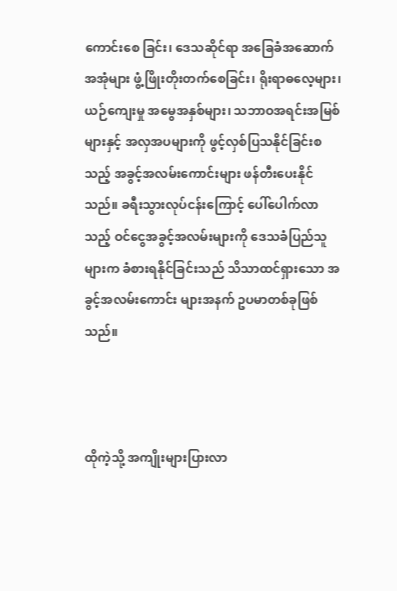ကောင်းစေ ခြင်း၊ ဒေသဆိုင်ရာ အခြေခံအဆောက်အအုံများ ဖွံ့ဖြိုးတိုးတက်စေခြင်း၊ ရိုးရာဓလေ့များ၊ ယဉ်ကျေးမှု အမွေအနှစ်များ၊ သဘာဝအရင်းအမြစ်များနှင့် အလှအပများကို ဖွင့်လှစ်ပြသနိုင်ခြင်းစသည့် အခွင့်အလမ်းကောင်းများ ဖန်တီး‌ပေးနိုင်သည်။ ခရီးသွားလုပ်ငန်းကြောင့် ပေါ်ပေါက်လာသည့် ဝင်ငွေအခွင့်အလမ်းများကို ဒေသခံပြည်သူများက ခံစားရနိုင်ခြင်းသည် သိသာထင်ရှားသော အခွင့်အလမ်းကောင်း များအနက် ဥပမာတစ်ခုဖြစ်သည်။



ထိုကဲ့သို့ အကျိုးများပြားလာ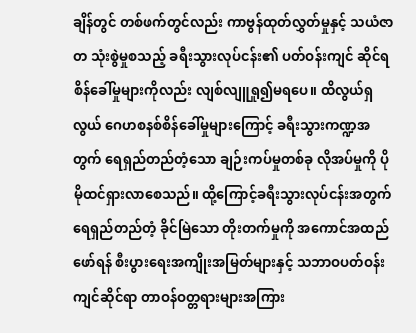ချိန်တွင် တစ်ဖက်တွင်လည်း ကာဗွန်ထုတ်လွှတ်မှုနှင့် သယံဇာတ သုံးစွဲမှုစသည့် ခရီးသွားလုပ်ငန်း၏ ပတ်ဝန်းကျင် ဆိုင်ရစိန်ခေါ်မှုများကိုလည်း လျစ်လျူရှု၍မရပေ။ ထိလွယ်ရှလွယ် ဂေဟစနစ်စိန်ခေါ်မှုများကြောင့် ခရီးသွားကဏ္ဍအတွက် ရေရှည်တည်တံ့သော ချဉ်းကပ်မှုတစ်ခု လိုအပ်မှုကို ပိုမိုထင်ရှားလာစေသည်။ ထို့ကြောင့်ခရီးသွားလုပ်ငန်းအတွက် ရေရှည်တည်တံ့ ခိုင်မြဲသော တိုးတက်မှုကို အကောင်အထည်ဖော်ရန် စီးပွားရေးအကျိုးအမြတ်များနှင့် သဘာဝပတ်ဝန်းကျင်ဆိုင်ရာ တာဝန်ဝတ္တရားများအကြား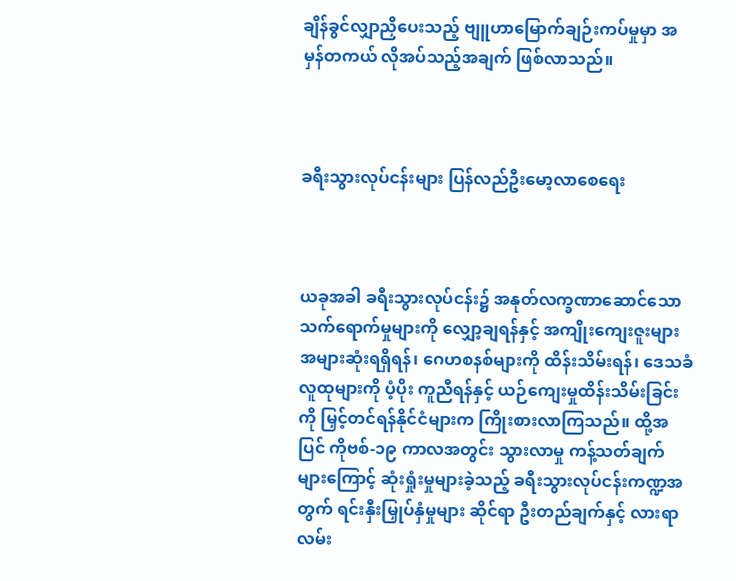ချိန်ခွင်လျှာညှိပေးသည့် ဗျူဟာမြောက်ချဉ်းကပ်မှုမှာ အမှန်တကယ် လိုအပ်သည့်အချက် ဖြစ်လာသည်။



ခရီးသွားလုပ်ငန်းများ ပြန်လည်ဦးမော့လာစေရေး



ယခုအခါ ခရီးသွားလုပ်ငန်း၌ အနုတ်လက္ခဏာဆောင်သော သက်ရောက်မှုများကို လျှော့ချရန်နှင့် အကျိုးကျေးဇူးများ အများဆုံးရရှိရန်၊ ဂေဟစနစ်များကို ထိန်းသိမ်းရန်၊ ဒေသခံလူထုများကို ပံ့ပိုး ကူညီရန်နှင့် ယဉ်ကျေးမှုထိန်းသိမ်းခြင်းကို မြှင့်တင်ရန်နိုင်ငံများက ကြိုးစားလာကြသည်။ ထို့အပြင် ကိုဗစ်-၁၉ ကာလအတွင်း သွားလာမှု ကန့်သတ်ချက်များကြောင့် ဆုံးရှုံးမှုများခဲ့သည့် ခရီးသွားလုပ်ငန်းကဏ္ဍအတွက် ရင်းနှီးမြှုပ်နှံမှုများ ဆိုင်ရာ ဦးတည်ချက်နှင့် လားရာလမ်း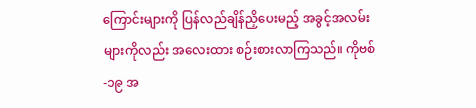ကြောင်းများကို ပြန်လည်ချိန်ညှိပေးမည့် အခွင့်အလမ်းများကိုလည်း အလေးထား စဉ်းစားလာကြသည်။ ကိုဗစ်-၁၉ အ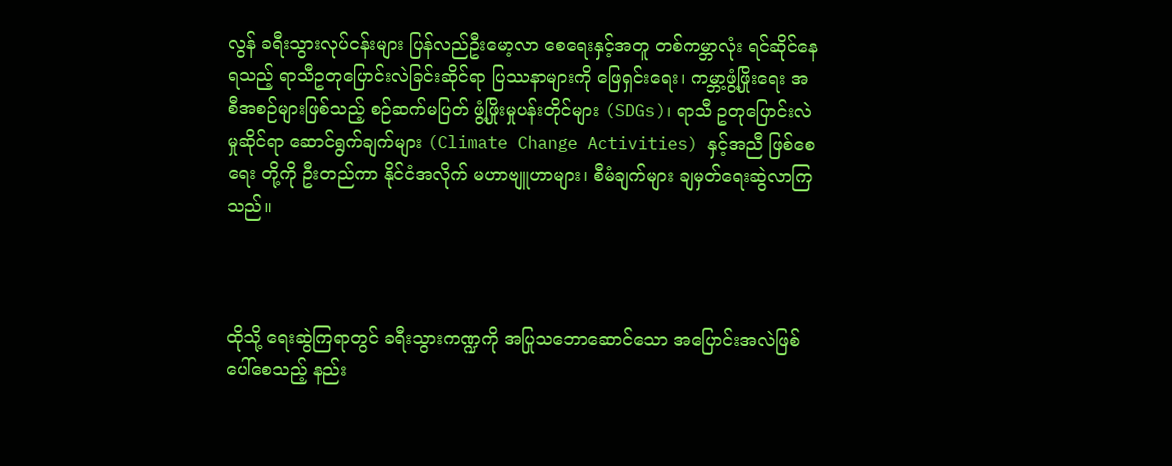လွန် ခရီးသွားလုပ်ငန်းများ ပြန်လည်ဦးမော့လာ စေရေးနှင့်အတူ တစ်ကမ္ဘာလုံး ရင်ဆိုင်နေရသည့် ရာသီဥတုပြောင်းလဲခြင်းဆိုင်ရာ ပြဿနာများကို ဖြေရှင်းရေး၊ ကမ္ဘာ့ဖွံ့ဖြိုးရေး အစီအစဉ်များဖြစ်သည့် စဉ်ဆက်မပြတ် ဖွံ့ဖြိုးမှုပန်းတိုင်များ (SDGs)၊ ရာသီ ဥတုပြောင်းလဲမှုဆိုင်ရာ ဆောင်ရွက်ချက်များ (Climate Change Activities) နှင့်အညီ ဖြစ်စေရေး တို့ကို ဦးတည်ကာ နိုင်ငံအလိုက် မဟာဗျူဟာများ၊ စီမံချက်များ ချမှတ်ရေးဆွဲလာကြသည်။



ထိုသို့ ရေးဆွဲကြရာတွင် ခရီးသွားကဏ္ဍကို အပြုသဘောဆောင်သော အပြောင်းအလဲဖြစ်ပေါ်စေသည့် နည်း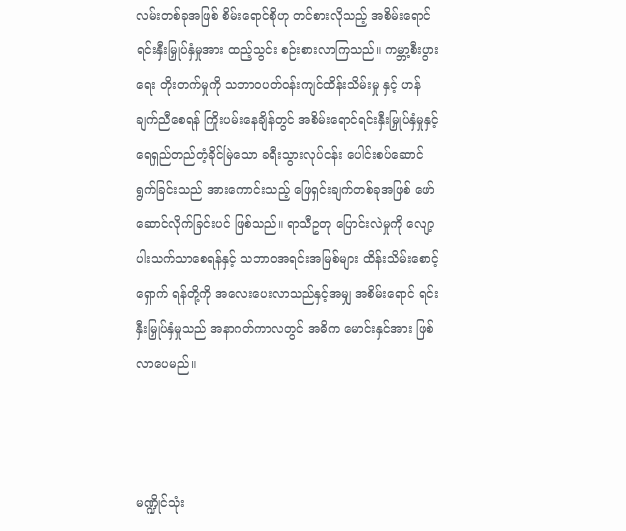လမ်းတစ်ခုအဖြစ် စိမ်းရောင်စိုဟု တင်စားလိုသည့် အစိမ်းရောင်ရင်းနှီးမြှုပ်နှံမှုအား ထည့်သွင်း စဉ်းစားလာကြသည်။ ကမ္ဘာ့စီးပွားရေး တိုးတက်မှုကို သဘာဝပတ်ဝန်းကျင်ထိန်းသိမ်းမှု နှင့် ဟန်ချက်ညီစေရန် ကြိုးပမ်းနေချိန်တွင် အစိမ်းရောင်ရင်းနှီးမြှုပ်နှံမှုနှင့် ရေရှည်တည်တံ့ခိုင်မြဲသော ခရီးသွားလုပ်ငန်း ပေါင်းစပ်‌ဆောင်ရွက်ခြင်းသည် အားကောင်းသည့် ဖြေရှင်းချက်တစ်ခုအဖြစ် ဖော်ဆောင်လိုက်ခြင်းပင် ဖြစ်သည်။ ရာသီဥတု ပြောင်းလဲမှုကို လျော့ပါးသက်သာစေရန်နှင့် သဘာဝအရင်းအမြစ်များ ထိန်းသိမ်းစောင့်ရှောက် ရန်တို့ကို အလေးပေးလာသည်နှင့်အမျှ အစိမ်းရောင် ရင်းနှီးမြှုပ်နှံမှုသည် အနာဂတ်ကာလတွင် အဓိက မောင်းနှင်အား ဖြစ်လာပေမည်။



မဏ္ဍိုင်သုံး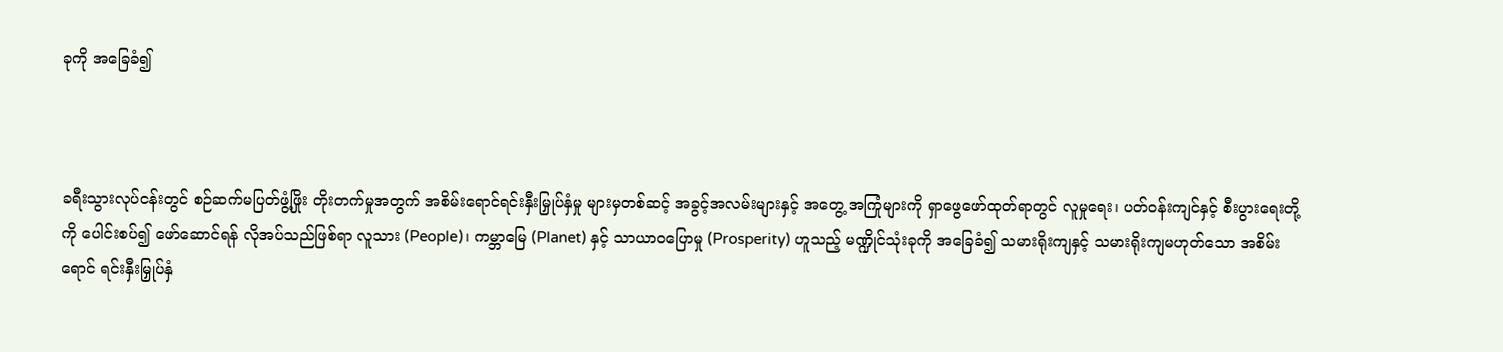ခုကို အခြေခံ၍



ခရီးသွားလုပ်ငန်းတွင် စဉ်ဆက်မပြတ်ဖွံ့ဖြိုး တိုးတက်မှုအတွက် အစိမ်းရောင်ရင်းနှီးမြှုပ်နှံမှု များမှတစ်ဆင့် အခွင့်အလမ်းများနှင့် အတွေ့ အကြုံများကို ရှာဖွေဖော်ထုတ်ရာတွင် လူမှုရေး၊ ပတ်ဝန်းကျင်နှင့် စီးပွားရေးတို့ကို ပေါင်းစပ်၍ ဖော်ဆောင်ရန် လိုအပ်သည်ဖြစ်ရာ လူသား (People)၊ ကမ္ဘာမြေ (Planet) နှင့် သာယာဝပြောမှု (Prosperity) ဟူသည့် မဏ္ဍိုင်သုံးခုကို အခြေခံ၍ သမားရိုးကျနှင့် သမားရိုးကျမဟုတ်သော အစိမ်းရောင် ရင်းနှီးမြှုပ်နှံ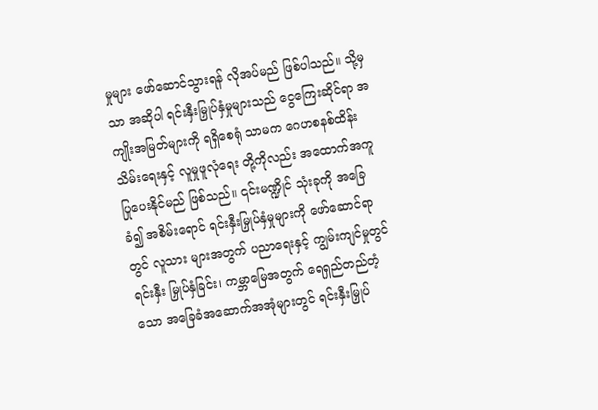မှုများ ဖော်‌ဆောင်သွားရန် လိုအပ်မည် ဖြစ်ပါသည်။ သို့မှသာ အဆိုပါ ရင်းနှီးမြှုပ်နှံမှုများသည် ငွေကြေးဆိုင်ရာ အကျိုးအမြတ်များကို ရရှိစေရုံ သာမက ဂေဟစနစ်ထိန်းသိမ်းရေးနှင့် လူမှုဖူလုံရေး တို့ကိုလည်း အထောက်အကူပြုပေးနိုင်မည် ဖြစ်သည်။ ၎င်းမဏ္ဍိုင် သုံးခုကို အခြေခံ၍ အစိမ်းရောင် ရင်းနှီးမြှုပ်နှံမှုများကို ဖော်ဆောင်ရာတွင် လူသား များအတွက် ပညာရေးနှင့် ကျွမ်းကျင်မှုတွင် ရင်းနှီး မြှုပ်နှံခြင်း၊ ကမ္ဘာမြေအတွက် ရေရှည်တည်တံ့သော အခြေခံအဆောက်အအုံများတွင် ရင်းနှီးမြှုပ်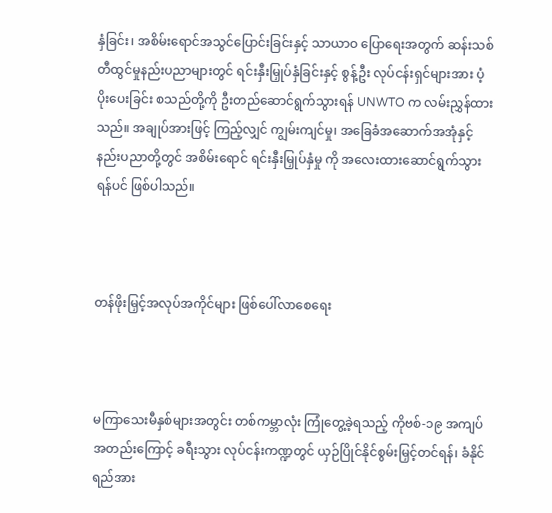နှံခြင်း၊ အစိမ်း‌ရောင်အသွင်ပြောင်းခြင်းနှင့် သာယာဝ ပြောရေးအတွက် ဆန်းသစ်တီထွင်မှုနည်းပညာများတွင် ရင်းနှီးမြှုပ်နှံခြင်းနှင့် စွန့်ဦး လုပ်ငန်းရှင်များအား ပံ့ပိုးပေးခြင်း စသည်တို့ကို ဦးတည်ဆောင်ရွက်သွားရန် UNWTO က လမ်းညွှန်ထားသည်။ အချုပ်အားဖြင့် ကြည့်လျှင် ကျွမ်းကျင်မှု၊ အခြေခံအဆောက်အအုံနှင့် နည်းပညာတို့တွင် အစိမ်းရောင် ရင်းနှီးမြှုပ်နှံမှု ကို အလေးထားဆောင်ရွက်သွားရန်ပင် ဖြစ်ပါသည်။



တန်ဖိုးမြှင့်အလုပ်အကိုင်များ ဖြစ်ပေါ်လာစေရေး



မကြာသေးမီနှစ်များအတွင်း တစ်ကမ္ဘာလုံး ကြုံတွေ့ခဲ့ရသည့် ကိုဗစ်-၁၉ အကျပ်အတည်းကြောင့် ခရီးသွား လုပ်ငန်းကဏ္ဍတွင် ယှဉ်ပြိုင်နိုင်စွမ်းမြှင့်တင်ရန်၊ ခံနိုင်ရည်အား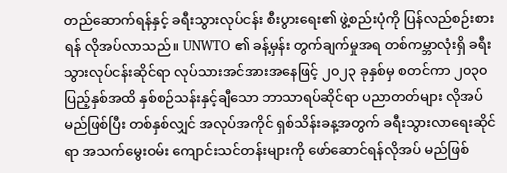တည်ဆောက်ရန်နှင့် ခရီးသွားလုပ်ငန်း စီးပွားရေး၏ ဖွဲ့စည်းပုံကို ပြန်လည်စဉ်းစားရန် လိုအပ်လာသည်။ UNWTO ၏ ခန့်မှန်း တွက်ချက်မှုအရ တစ်ကမ္ဘာလုံးရှိ ခရီးသွားလုပ်ငန်းဆိုင်ရာ လုပ်သားအင်အားအနေဖြင့် ၂၀၂၃ ခုနှစ်မှ စတင်ကာ ၂၀၃၀ ပြည့်နှစ်အထိ နှစ်စဉ်သန်းနှင့်ချီသော ဘာသာရပ်ဆိုင်ရာ ပညာတတ်များ လိုအပ်မည်ဖြစ်ပြီး တစ်နှစ်လျှင် အလုပ်အကိုင် ရှစ်သိန်းခန့အတွက် ခရီးသွားလာရေးဆိုင်ရာ အသက်မွေးဝမ်း ကျောင်းသင်တန်းများကို ဖော်ဆောင်ရန်လိုအပ် မည်ဖြစ်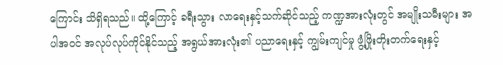ကြောင်း သိရှိရသည်။ ထို့ကြောင့် ခရီးသွား လာရေးနှင့်သက်ဆိုင်သည့် ကဏ္ဍအားလုံးတွင် အမျိုးသမီးများ အပါအဝင် အလုပ်လုပ်ကိုင်နိုင်သည့် အရွယ်အားလုံး၏ ပညာရေးနှင့် ကျွမ်းကျင်မှု ဖွံ့ဖြိုးတိုးတက်ရေးနှင့်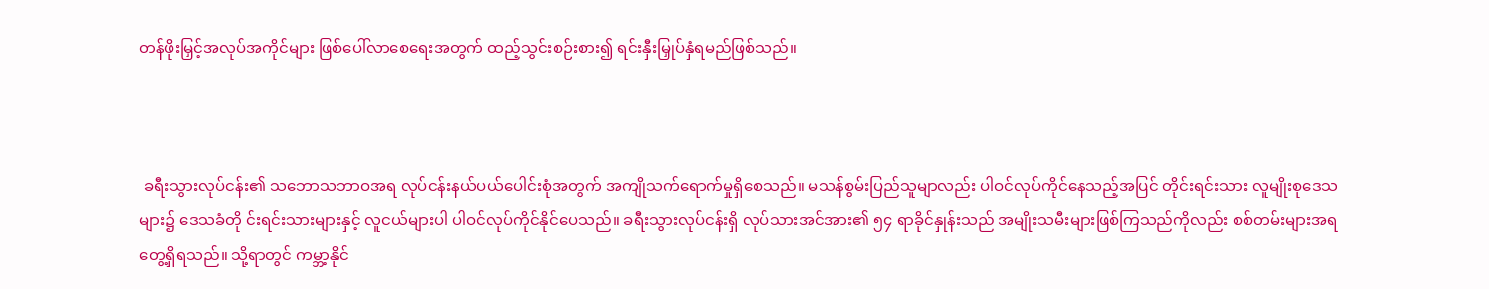တန်ဖိုးမြှင့်အလုပ်အကိုင်များ ဖြစ်ပေါ်လာစေရေးအတွက် ထည့်သွင်းစဉ်းစား၍ ရင်းနှီးမြှုပ်နှံရမည်ဖြစ်သည်။



 ခရီးသွားလုပ်ငန်း၏ သဘောသဘာဝအရ လုပ်ငန်းနယ်ပယ်ပေါင်းစုံအတွက် အကျိုသက်ရောက်မှုရှိစေသည်။ မသန်စွမ်းပြည်သူမျာလည်း ပါဝင်လုပ်ကိုင်နေသည့်အပြင် တိုင်းရင်းသား လူမျိုးစုဒေသများ၌ ဒေသခံတို င်းရင်းသားများနှင့် လူငယ်များပါ ပါဝင်လုပ်ကိုင်နိုင်ပေသည်။ ခရီးသွားလုပ်ငန်းရှိ လုပ်သားအင်အား၏ ၅၄ ရာခိုင်နှုန်းသည် အမျိုးသမီးများဖြစ်ကြသည်ကိုလည်း စစ်တမ်းများအရ တွေ့ရှိရသည်။ သို့ရာတွင် ကမ္ဘာ့နိုင်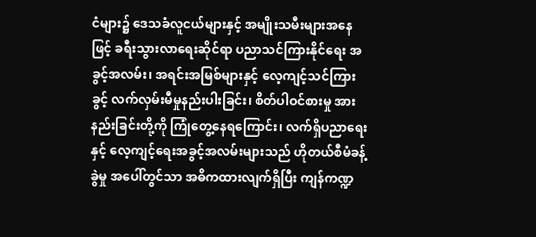ငံများ၌ ဒေသခံလူငယ်များနှင့် အမျိုးသမီးများအနေဖြင့် ခရီးသွားလာရေးဆိုင်ရာ ပညာသင်ကြားနိုင်ရေး အခွင့်အလမ်း၊ အရင်းအမြစ်များနှင့် လေ့ကျင့်သင်ကြားခွင့် လက်လှမ်းမီမှုနည်းပါးခြင်း၊ စိတ်ပါဝင်စားမှု အားနည်းခြင်းတို့ကို ကြုံတွေ့နေရကြောင်း၊ လက်ရှိပညာရေးနှင့် လေ့ကျင့်ရေးအခွင့်အလမ်းများသည် ဟိုတယ်စီမံခန့်ခွဲမှု အပေါ်တွင်သာ အဓိကထားလျက်ရှိပြီး ကျန်ကဏ္ဍ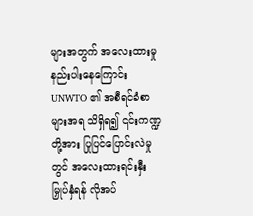များအတွက် အလေးထားမှု နည်းပါးနေကြောင်း UNWTO ၏ အစီရင်ခံစာများအရ သိရှိရ၍ ၎င်းကဏ္ဍတို့အား ပြုပြင်ပြောင်းလဲမှုတွင် အလေးထားရင်းနှီးမြှုပ်နှံရန် လိုအပ်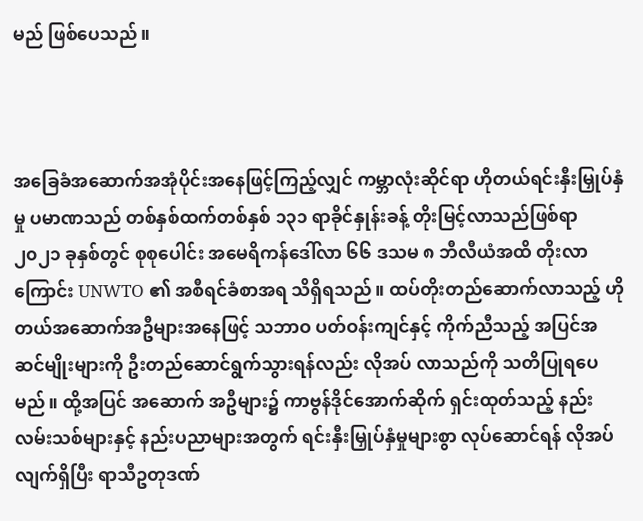မည် ဖြစ်ပေသည်။



အခြေခံအဆောက်အအုံပိုင်းအနေဖြင့်ကြည့်လျှင် ကမ္ဘာလုံးဆိုင်ရာ ဟိုတယ်ရင်းနှီးမြှုပ်နှံမှု ပမာဏသည် တစ်နှစ်ထက်တစ်နှစ် ၁၃၁ ရာခိုင်နှုန်းခန့် တိုးမြင့်လာသည်ဖြစ်ရာ ၂၀၂၁ ခုနှစ်တွင် စုစုပေါင်း အမေရိကန်ဒေါ်လာ ၆၆ ဒသမ ၈ ဘီလီယံအထိ တိုးလာကြောင်း UNWTO ၏ အစီရင်ခံစာအရ သိရှိရသည်။ ထပ်တိုးတည်ဆောက်လာသည့် ဟိုတယ်အဆောက်အဦများအနေဖြင့် သဘာဝ ပတ်ဝန်းကျင်နှင့် ကိုက်ညီသည့် အပြင်အဆင်မျိုးများကို ဦးတည်ဆောင်ရွက်သွားရန်လည်း လိုအပ် လာသည်ကို သတိပြုရပေမည်။ ထို့အပြင် အဆောက် အဦများ၌ ကာဗွန်ဒိုင်အောက်ဆိုက် ရှင်းထုတ်သည့် နည်းလမ်းသစ်များနှင့် နည်းပညာများအတွက် ရင်းနှီးမြှုပ်နှံမှုများစွာ လုပ်ဆောင်ရန် လိုအပ်လျက်ရှိပြီး ရာသီဥတုဒဏ်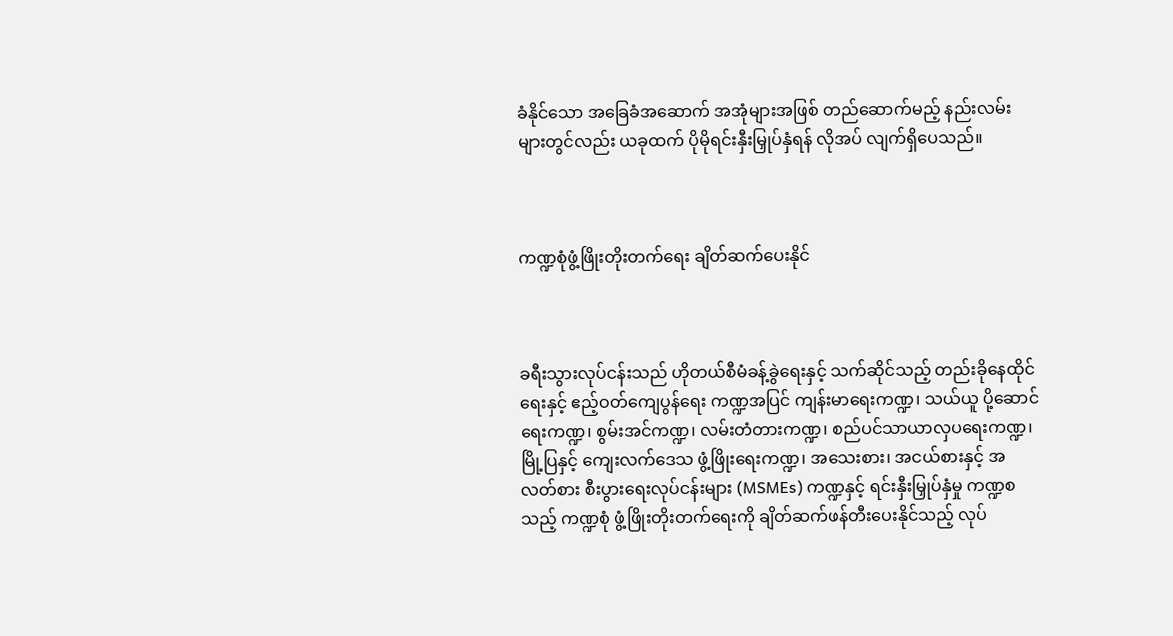ခံနိုင်သော အခြေခံအဆောက် အအုံများအဖြစ် တည်ဆောက်မည့် နည်းလမ်းများတွင်လည်း ယခုထက် ပိုမိုရင်းနှီးမြှုပ်နှံရန် လိုအပ် လျက်ရှိပေသည်။



ကဏ္ဍစုံဖွံ့ဖြိုးတိုးတက်ရေး ချိတ်ဆက်ပေးနိုင်



ခရီးသွားလုပ်ငန်းသည် ဟိုတယ်စီမံခန့်ခွဲရေးနှင့် သက်ဆိုင်သည့် တည်းခိုနေထိုင်ရေးနှင့် ဧည့်ဝတ်ကျေပွန်ရေး ကဏ္ဍအပြင် ကျန်းမာရေးကဏ္ဍ၊ သယ်ယူ ပို့ဆောင်ရေးကဏ္ဍ၊ စွမ်းအင်ကဏ္ဍ၊ လမ်းတံတားကဏ္ဍ၊ စည်ပင်သာယာလှပရေးကဏ္ဍ၊ မြို့ပြနှင့် ကျေးလက်ဒေသ ဖွံ့ဖြိုးရေးကဏ္ဍ၊ အသေးစား၊ အငယ်စားနှင့် အလတ်စား စီးပွားရေးလုပ်ငန်းများ (MSMEs) ကဏ္ဍနှင့် ရင်းနှီးမြှုပ်နှံမှု ကဏ္ဍစသည့် ကဏ္ဍစုံ ဖွံ့ဖြိုးတိုးတက်ရေးကို ချိတ်ဆက်ဖန်တီးပေးနိုင်သည့် လုပ်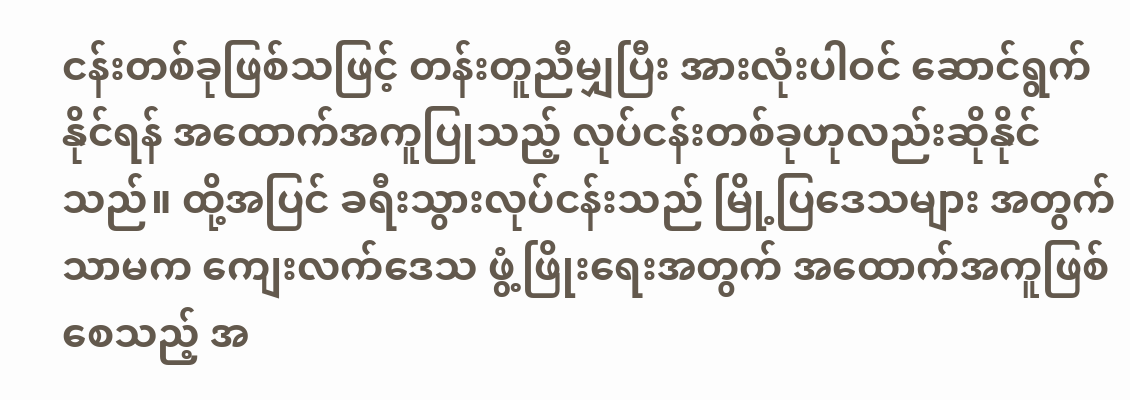ငန်းတစ်ခုဖြစ်သဖြင့် တန်းတူညီမျှပြီး အားလုံးပါဝင် ဆောင်ရွက်နိုင်ရန် အထောက်အကူပြုသည့် လုပ်ငန်းတစ်ခုဟုလည်းဆိုနိုင်သည်။ ထို့အပြင် ခရီးသွားလုပ်ငန်းသည် မြို့ပြဒေသများ အတွက်သာမက ကျေးလက်ဒေသ ဖွံ့ဖြိုးရေးအတွက် အထောက်အကူဖြစ်စေသည့် အ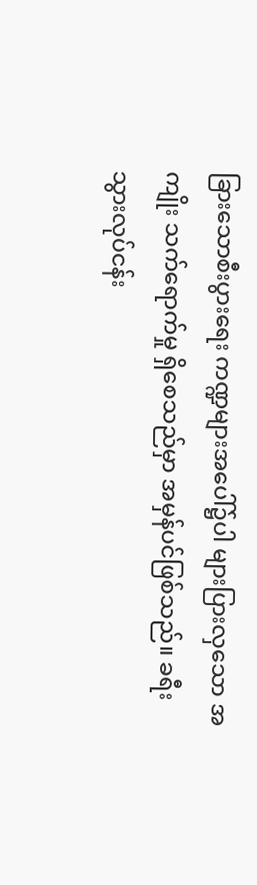ခြားသောစီးပွားရေး ကဏ္ဍများအပေါ်၌ပါ များပြားလှသော အကျိုး သက်ရောက်မှု ရှိစေသည်မှာ အမှန်ပင်ဖြစ်သည်။ ခရီးသွားလုပ်ငန်း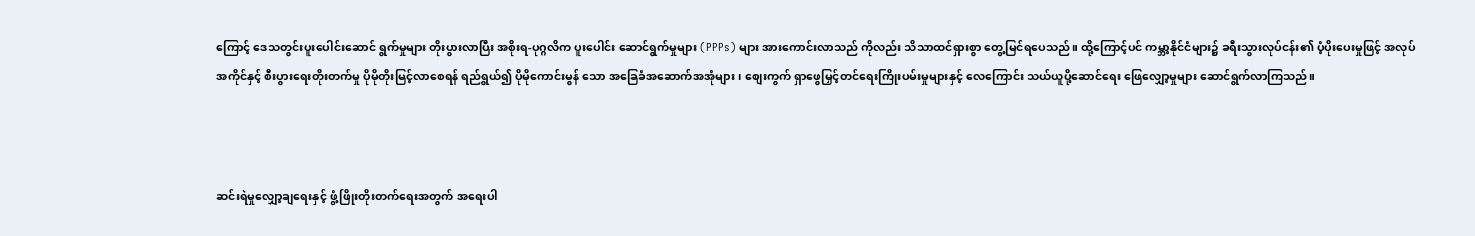ကြောင့် ဒေသတွင်းပူးပေါင်းဆောင် ရွက်မှုများ တိုးပွားလာပြီး အစိုးရ-ပုဂ္ဂလိက ပူးပေါင်း ဆောင်ရွက်မှုများ (PPPs) များ အားကောင်းလာသည် ကိုလည်း သိသာထင်ရှားစွာ တွေ့မြင်ရပေသည်။ ထို့ကြောင့်ပင် ကမ္ဘာ့နိုင်ငံများ၌ ခရီးသွားလုပ်ငန်း၏ ပံ့ပိုးပေးမှုဖြင့် အလုပ်အကိုင်နှင့် စီးပွားရေးတိုးတက်မှု ပိုမိုတိုးမြင့်လာစေရန် ရည်ရွယ်၍ ပိုမိုကောင်းမွန် သော အခြေခံအဆောက်အအုံများ၊ စျေးကွက် ရှာဖွေမြှင့်တင်ရေးကြိုးပမ်းမှုများနှင့် လေကြောင်း သယ်ယူပို့ဆောင်ရေး ဖြေလျှော့မှုများ ဆောင်ရွက်လာကြသည်။



ဆင်းရဲမှုလျှော့ချရေးနှင့် ဖွံ့ဖြိုးတိုးတက်ရေးအတွက် အရေးပါ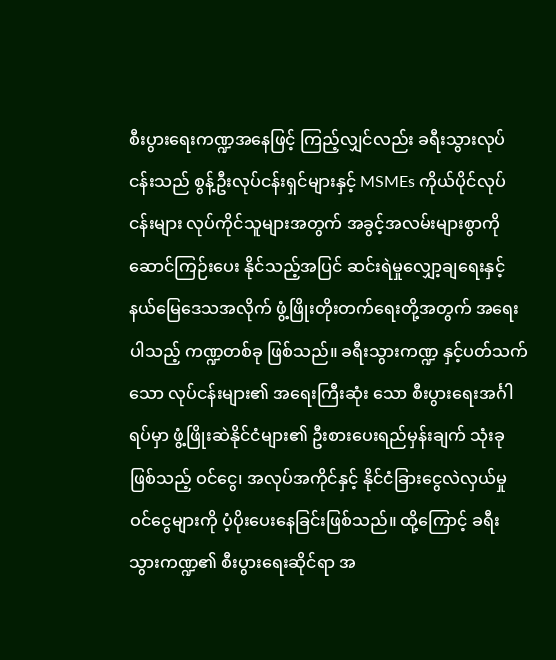စီးပွားရေးကဏ္ဍအနေဖြင့် ကြည့်လျှင်လည်း ခရီးသွားလုပ်ငန်းသည် စွန့်ဦးလုပ်ငန်းရှင်များနှင့် MSMEs ကိုယ်ပိုင်လုပ်ငန်းများ လုပ်ကိုင်သူများအတွက် အခွင့်အလမ်းများစွာကို ဆောင်ကြဉ်းပေး နိုင်သည့်အပြင် ဆင်းရဲမှုလျှော့ချရေးနှင့် နယ်မြေဒေသအလိုက် ဖွံ့ဖြိုးတိုးတက်ရေးတို့အတွက် အရေးပါသည့် ကဏ္ဍတစ်ခု ဖြစ်သည်။ ခရီးသွားကဏ္ဍ နှင့်ပတ်သက်သော လုပ်ငန်းများ၏ အရေးကြီးဆုံး သော စီးပွားရေးအင်္ဂါရပ်မှာ ဖွံ့ဖြိုးဆဲနိုင်ငံများ၏ ဦးစားပေးရည်မှန်းချက် သုံးခုဖြစ်သည့် ဝင်ငွေ၊ အလုပ်အကိုင်နှင့် နိုင်ငံခြားငွေလဲလှယ်မှု ဝင်ငွေများကို ပံ့ပိုးပေးနေခြင်းဖြစ်သည်။ ထို့ကြောင့် ခရီးသွားကဏ္ဍ၏ စီးပွားရေးဆိုင်ရာ အ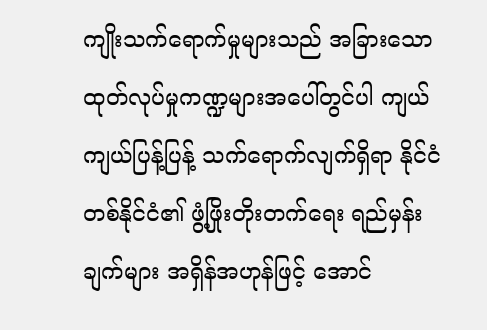ကျိုးသက်ရောက်မှုများသည် အခြားသော ထုတ်လုပ်မှုကဏ္ဍများအပေါ်တွင်ပါ ကျယ်ကျယ်ပြန့်ပြန့် သက်ရောက်လျက်ရှိရာ နိုင်ငံတစ်နိုင်ငံ၏ ဖွံ့ဖြိုးတိုးတက်ရေး ရည်မှန်းချက်များ အရှိန်အဟုန်ဖြင့် အောင်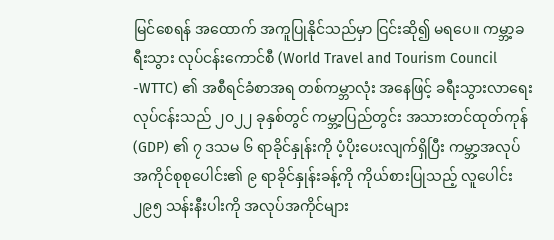မြင်စေရန် အထောက် အကူပြုနိုင်သည်မှာ ငြင်းဆို၍ မရပေ။ ကမ္ဘာ့ခရီးသွား လုပ်ငန်းကောင်စီ (World Travel and Tourism Council -WTTC) ၏ အစီရင်ခံစာအရ တစ်ကမ္ဘာလုံး အနေဖြင့် ခရီးသွားလာရေးလုပ်ငန်းသည် ၂၀၂၂ ခုနှစ်တွင် ကမ္ဘာ့ပြည်တွင်း အသားတင်ထုတ်ကုန် (GDP) ၏ ၇ ဒသမ ၆ ရာခိုင်နှုန်းကို ပံ့ပိုးပေးလျက်ရှိပြီး ကမ္ဘာ့အလုပ်အကိုင်စုစုပေါင်း၏ ၉ ရာခိုင်နှုန်းခန့်ကို ကိုယ်စားပြုသည့် လူပေါင်း ၂၉၅ သန်းနီးပါးကို အလုပ်အကိုင်များ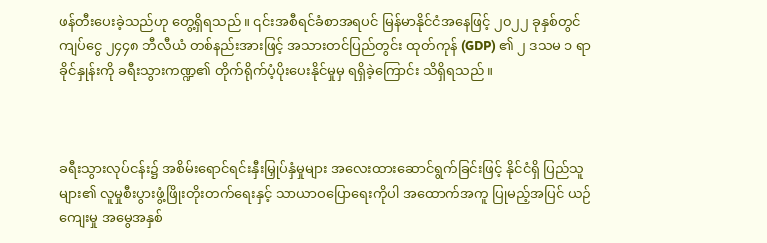ဖန်တီးပေးခဲ့သည်ဟု တွေ့ရှိရသည်။ ၎င်းအစီရင်ခံစာအရပင် မြန်မာနိုင်ငံအနေဖြင့် ၂၀၂၂ ခုနှစ်တွင် ကျပ်ငွေ ၂၄၄၈ ဘီလီယံ တစ်နည်းအားဖြင့် အသားတင်ပြည်တွင်း ထုတ်ကုန် (GDP) ၏ ၂ ဒသမ ၁ ရာခိုင်နှုန်းကို ခရီးသွားကဏ္ဍ၏ တိုက်ရိုက်ပံ့ပိုးပေးနိုင်မှုမှ ရရှိခဲ့ကြောင်း သိရှိရသည်။



ခရီးသွားလုပ်ငန်း၌ အစိမ်းရောင်ရင်းနှီးမြှုပ်နှံမှုများ အလေးထားဆောင်ရွက်ခြင်းဖြင့် နိုင်ငံရှိ ပြည်သူ များ၏ လူမှုစီးပွားဖွံ့ဖြိုးတိုးတက်ရေးနှင့် သာယာဝပြောရေးကိုပါ အထောက်အကူ ပြုမည့်အပြင် ယဉ်ကျေးမှု အမွေအနှစ်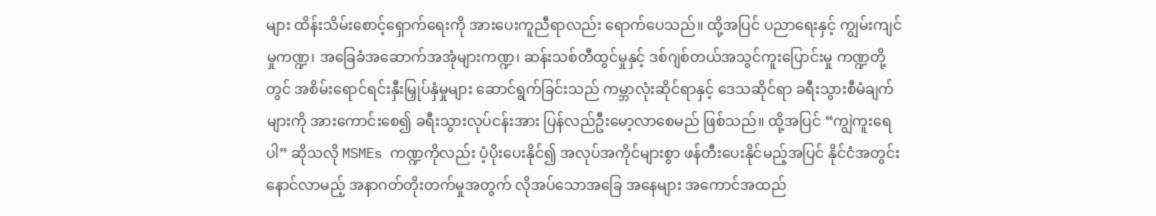များ ထိန်းသိမ်းစောင့်ရှောက်ရေးကို အားပေးကူညီရာလည်း ရောက်ပေသည်။ ထို့အပြင် ပညာရေးနှင့် ကျွမ်းကျင်မှုကဏ္ဍ၊ အခြေခံအဆောက်အအုံများကဏ္ဍ၊ ဆန်းသစ်တီထွင်မှုနှင့် ဒစ်ဂျစ်တယ်အသွင်ကူးပြောင်းမှု ကဏ္ဍတို့တွင် အစိမ်းရောင်ရင်းနှီးမြှုပ်နှံမှုများ ဆောင်ရွက်ခြင်းသည် ကမ္ဘာလုံးဆိုင်ရာနှင့် ဒေသဆိုင်ရာ ခရီးသွားစီမံချက်များကို အားကောင်းစေ၍ ခရီးသွားလုပ်ငန်းအား ပြန်လည်ဦးမော့လာစေမည် ဖြစ်သည်။ ထို့အပြင် “ကျွဲကူးရေပါ” ဆိုသလို MSMEs ကဏ္ဍကိုလည်း ပံ့ပိုးပေးနိုင်၍ အလုပ်အကိုင်များစွာ ဖန်တီးပေးနိုင်မည့်အပြင် နိုင်ငံအတွင်း နောင်လာမည့် အနာဂတ်တိုးတက်မှုအတွက် လိုအပ်သောအခြေ အနေများ အကောင်အထည်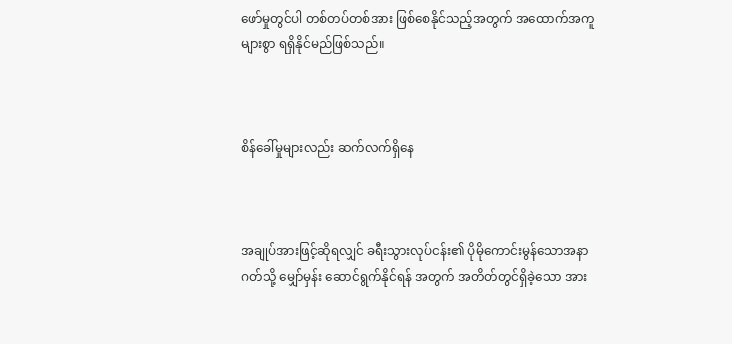ဖော်မှုတွင်ပါ တစ်တပ်တစ်အား ဖြစ်စေနိုင်သည့်အတွက် အထောက်အကူ များစွာ ရရှိနိုင်မည်ဖြစ်သည်။



စိန်ခေါ်မှုများလည်း ဆက်လက်ရှိနေ



အချုပ်အားဖြင့်ဆိုရလျှင် ခရီးသွားလုပ်ငန်း၏ ပိုမိုကောင်းမွန်သောအနာဂတ်သို့ မျှော်မှန်း ဆောင်ရွက်နိုင်ရန် အတွက် အတိတ်တွင်ရှိခဲ့သော အား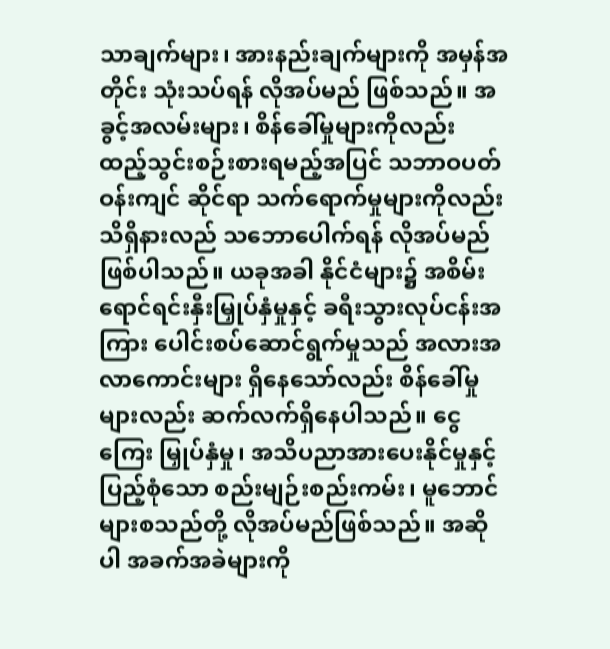သာချက်များ၊ အားနည်းချက်များကို အမှန်အတိုင်း သုံးသပ်ရန် လိုအပ်မည် ဖြစ်သည်။ အခွင့်အလမ်းများ၊ စိန်ခေါ်မှုများကိုလည်း ထည့်သွင်းစဉ်းစားရမည့်အပြင် သဘာဝပတ်ဝန်းကျင် ဆိုင်ရာ သက်ရောက်မှုများကိုလည်း သိရှိနားလည် သဘောပေါက်ရန် လိုအပ်မည်ဖြစ်ပါသည်။ ယခုအခါ နိုင်ငံများ၌ အစိမ်းရောင်ရင်းနှီးမြှုပ်နှံမှုနှင့် ခရီးသွားလုပ်ငန်းအကြား ပေါင်းစပ်ဆောင်ရွက်မှုသည် အလားအလာကောင်းများ ရှိနေသော်လည်း စိန်ခေါ်မှုများလည်း ဆက်လက်ရှိနေပါသည်။ ငွေကြေး မြှုပ်နှံမှု၊ အသိပညာအားပေးနိုင်မှုနှင့် ပြည့်စုံသော စည်းမျဉ်းစည်းကမ်း၊ မူဘောင်များစသည်တို့ လိုအပ်မည်ဖြစ်သည်။ အဆိုပါ အခက်အခဲများကို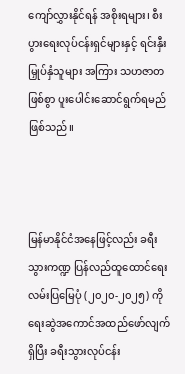ကျော်လွှားနိုင်ရန် အစိုးရများ၊ စီးပွားရေးလုပ်ငန်းရှင်များနှင့် ရင်းနှီးမြှုပ်နှံသူများ အကြား သဟဇာတဖြစ်စွာ ပူးပေါင်းဆောင်ရွက်ရမည်ဖြစ်သည်။



မြန်မာနိုင်ငံအနေဖြင့်လည်း ခရီးသွားကဏ္ဍ ပြန်လည်ထူထောင်ရေးလမ်းပြမြေပုံ (၂၀၂၀-၂၀၂၅) ကို ရေးဆွဲအကောင်အထည်ဖော်လျက်ရှိပြီး ခရီးသွားလုပ်ငန်း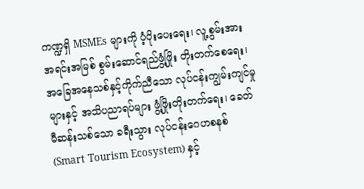ကဏ္ဍရှိ MSMEs များကို ပံ့ပိုးပေးရေး၊ လူ့စွမ်းအားအရင်းအမြစ် စွမ်းဆောင်ရည်ဖွံ့ဖြိုး တိုးတက်စေရေး၊ အခြေအနေသစ်နှင့်ကိုက်ညီသော လုပ်ငန်းကျွမ်းကျင်မှုများနှင့် အသိပညာရပ်များ ဖွံ့ဖြိုးတိုးတက်ရေး၊ ခေတ်မီဆန်းသစ်သော ခရီးသွား လုပ်ငန်းဂေဟစနစ် (Smart Tourism Ecosystem) နှင့်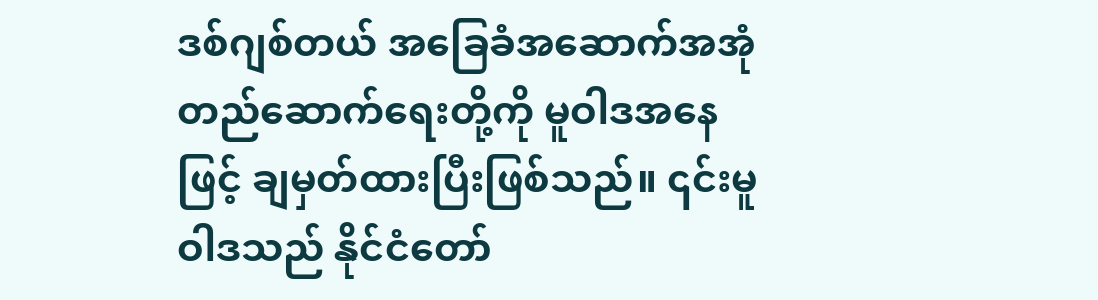ဒစ်ဂျစ်တယ် အခြေခံအဆောက်အအုံ တည်ဆောက်ရေးတို့ကို မူဝါဒအနေဖြင့် ချမှတ်ထားပြီးဖြစ်သည်။ ၎င်းမူဝါဒသည် နိုင်ငံတော်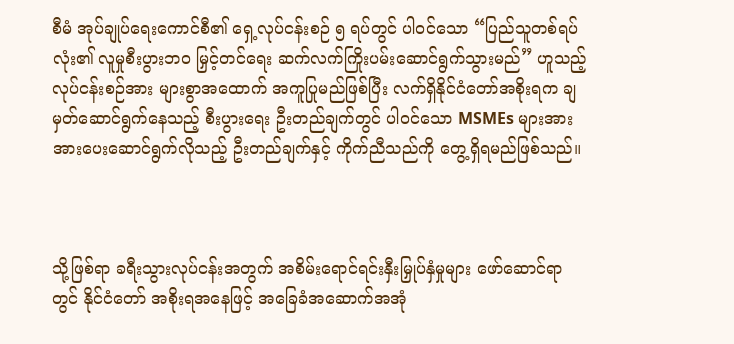စီမံ အုပ်ချုပ်ရေးကောင်စီ၏ ရှေ့လုပ်ငန်းစဉ် ၅ ရပ်တွင် ပါဝင်သော “ပြည်သူတစ်ရပ်လုံး၏ လူမှုစီးပွားဘဝ မြှင့်တင်ရေး ဆက်လက်ကြိုးပမ်းဆောင်ရွက်သွားမည်” ဟူသည့် လုပ်ငန်းစဉ်အား များစွာအထောက် အကူပြုမည်ဖြစ်ပြီး လက်ရှိနိုင်ငံတော်အစိုးရက ချမှတ်‌ဆောင်ရွက်နေသည့် စီးပွားရေး ဦးတည်ချက်တွင် ပါဝင်သော MSMEs များအား အားပေးဆောင်ရွက်လိုသည့် ဦးတည်ချက်နှင့် ကိုက်ညီသည်ကို တွေ့ရှိရမည်ဖြစ်သည်။



သို့ဖြစ်ရာ ခရီးသွားလုပ်ငန်းအတွက် အစိမ်းရောင်ရင်းနှီးမြှုပ်နှံမှုများ ဖော်ဆောင်ရာတွင် နိုင်ငံတော် အစိုးရအနေဖြင့် အခြေခံအဆောက်အအုံ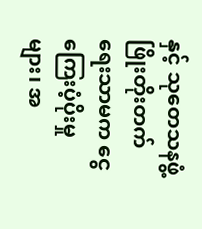နှင့် သုတေသနဖွံ့ဖြိုးတိုးတက်ရေးသာမက ငွေကြေးပံ့ပိုးမှုများ၊ အ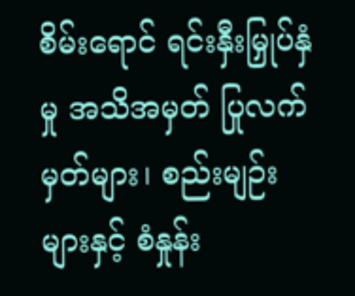စိမ်းရောင် ရင်းနှီးမြှုပ်နှံမှု အသိအမှတ် ပြုလက်မှတ်များ၊ စည်းမျဉ်းများနှင့် စံနှုန်း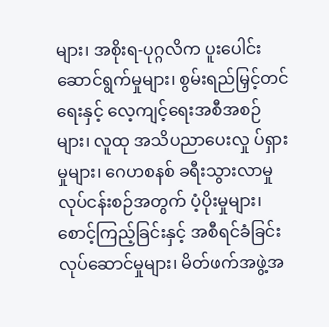များ၊ အစိုးရ-ပုဂ္ဂလိက ပူးပေါင်းဆောင်ရွက်မှုများ၊ စွမ်းရည်မြှင့်တင်ရေးနှင့် လေ့ကျင့်ရေးအစီအစဉ်များ၊ လူထု အသိပညာပေးလှု ပ်ရှားမှုများ၊ ဂေဟစနစ် ခရီးသွားလာမှုလုပ်ငန်းစဉ်အတွက် ပံ့ပိုးမှုများ၊ စောင့်ကြည့်ခြင်းနှင့် အစီရင်ခံခြင်းလုပ်ဆောင်မှုများ၊ မိတ်ဖက်အဖွဲ့အ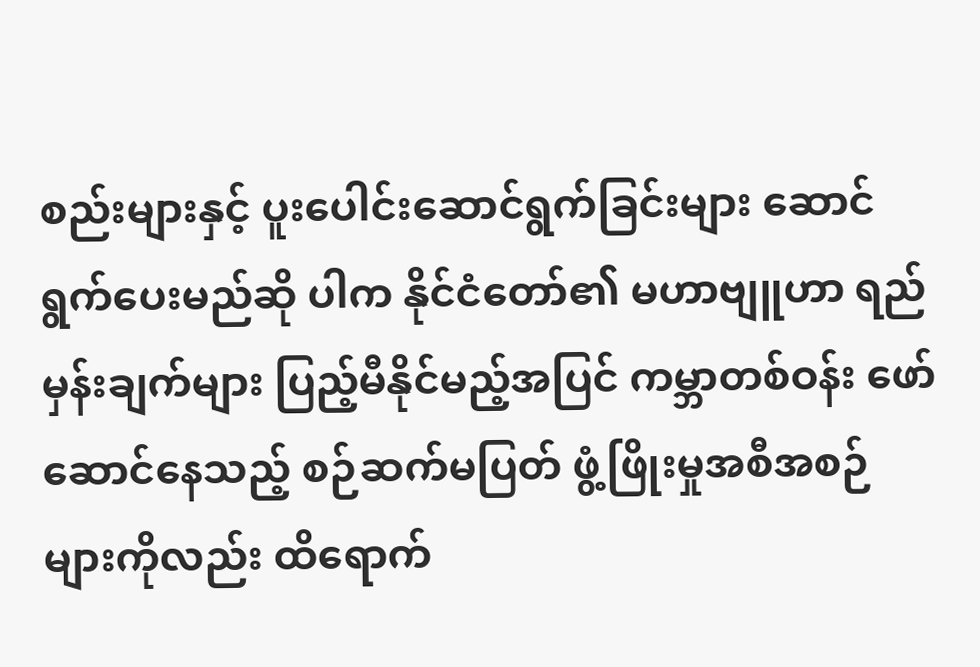စည်းများနှင့် ပူးပေါင်းဆောင်ရွက်ခြင်းများ ဆောင်ရွက်ပေးမည်ဆို ပါက နိုင်ငံ‌တော်၏ မဟာဗျူဟာ ရည်မှန်းချက်များ ပြည့်မီနိုင်မည့်အပြင် ကမ္ဘာတစ်ဝန်း ဖော်ဆောင်နေသည့် စဉ်ဆက်မပြတ် ဖွံ့ဖြိုးမှုအစီအစဉ်များကိုလည်း ထိရောက်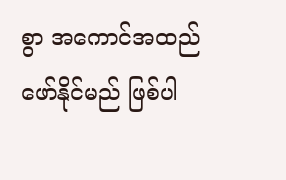စွာ အကောင်အထည် ဖော်နိုင်မည် ဖြစ်ပါ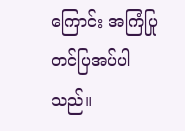ကြောင်း အကြံပြုတင်ပြအပ်ပါသည်။